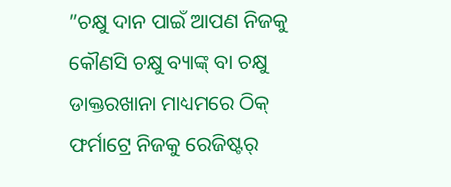”ଚକ୍ଷୁ ଦାନ ପାଇଁ ଆପଣ ନିଜକୁ କୌଣସି ଚକ୍ଷୁ ବ୍ୟାଙ୍କ୍ ବା ଚକ୍ଷୁ ଡାକ୍ତରଖାନା ମାଧ୍ୟମରେ ଠିକ୍ ଫର୍ମାଟ୍ରେ ନିଜକୁ ରେଜିଷ୍ଟର୍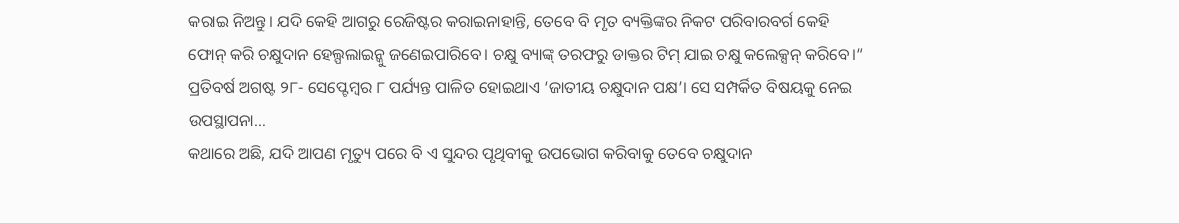କରାଇ ନିଅନ୍ତୁ। ଯଦି କେହି ଆଗରୁ ରେଜିଷ୍ଟର କରାଇନାହାନ୍ତି, ତେବେ ବି ମୃତ ବ୍ୟକ୍ତିଙ୍କର ନିକଟ ପରିବାରବର୍ଗ କେହି ଫୋନ୍ କରି ଚକ୍ଷୁଦାନ ହେଲ୍ପଲାଇନ୍କୁ ଜଣେଇପାରିବେ। ଚକ୍ଷୁ ବ୍ୟାଙ୍କ୍ ତରଫରୁ ଡାକ୍ତର ଟିମ୍ ଯାଇ ଚକ୍ଷୁ କଲେକ୍ସନ୍ କରିବେ।“
ପ୍ରତିବର୍ଷ ଅଗଷ୍ଟ ୨୮- ସେପ୍ଟେମ୍ବର ୮ ପର୍ଯ୍ୟନ୍ତ ପାଳିତ ହୋଇଥାଏ ‘ଜାତୀୟ ଚକ୍ଷୁଦାନ ପକ୍ଷ’। ସେ ସମ୍ପର୍କିତ ବିଷୟକୁ ନେଇ ଉପସ୍ଥାପନା…
କଥାରେ ଅଛି, ଯଦି ଆପଣ ମୃତ୍ୟୁ ପରେ ବି ଏ ସୁନ୍ଦର ପୃଥିବୀକୁ ଉପଭୋଗ କରିବାକୁ ତେବେ ଚକ୍ଷୁଦାନ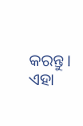କରନ୍ତୁ। ଏହା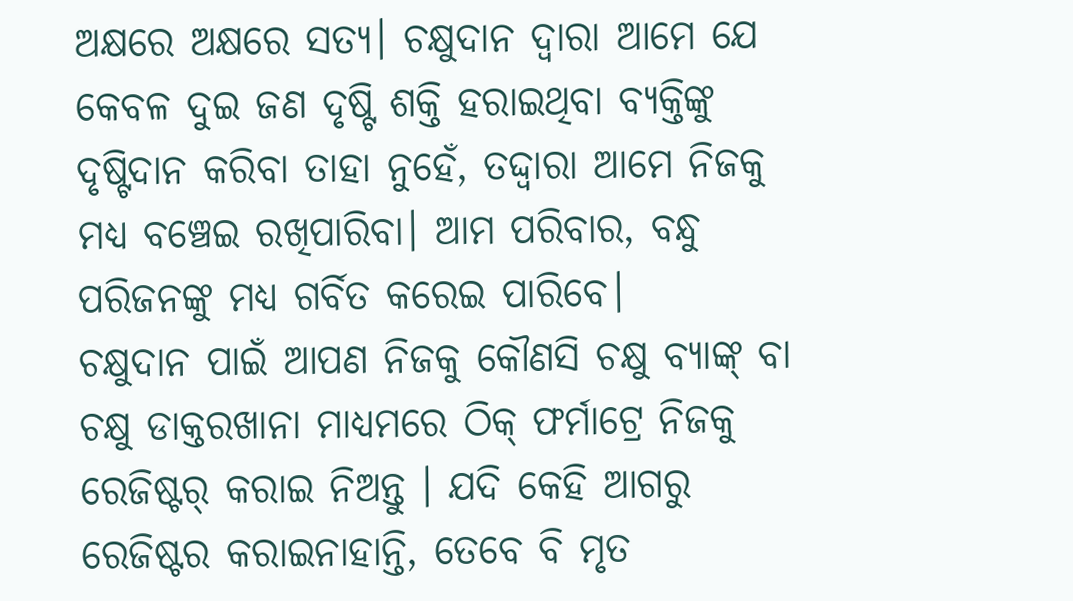ଅକ୍ଷରେ ଅକ୍ଷରେ ସତ୍ୟ। ଚକ୍ଷୁଦାନ ଦ୍ୱାରା ଆମେ ଯେ କେବଳ ଦୁଇ ଜଣ ଦୃଷ୍ଟି ଶକ୍ତି ହରାଇଥିବା ବ୍ୟକ୍ତିଙ୍କୁ ଦୃଷ୍ଟିଦାନ କରିବା ତାହା ନୁହେଁ, ତଦ୍ଦ୍ବାରା ଆମେ ନିଜକୁ ମଧ୍ୟ ବଞ୍ଚେଇ ରଖିପାରିବା। ଆମ ପରିବାର, ବନ୍ଧୁ ପରିଜନଙ୍କୁ ମଧ୍ୟ ଗର୍ବିତ କରେଇ ପାରିବେ।
ଚକ୍ଷୁଦାନ ପାଇଁ ଆପଣ ନିଜକୁ କୌଣସି ଚକ୍ଷୁ ବ୍ୟାଙ୍କ୍ ବା ଚକ୍ଷୁ ଡାକ୍ତରଖାନା ମାଧ୍ୟମରେ ଠିକ୍ ଫର୍ମାଟ୍ରେ ନିଜକୁ ରେଜିଷ୍ଟର୍ କରାଇ ନିଅନ୍ତୁ । ଯଦି କେହି ଆଗରୁ ରେଜିଷ୍ଟର କରାଇନାହାନ୍ତି, ତେବେ ବି ମୃତ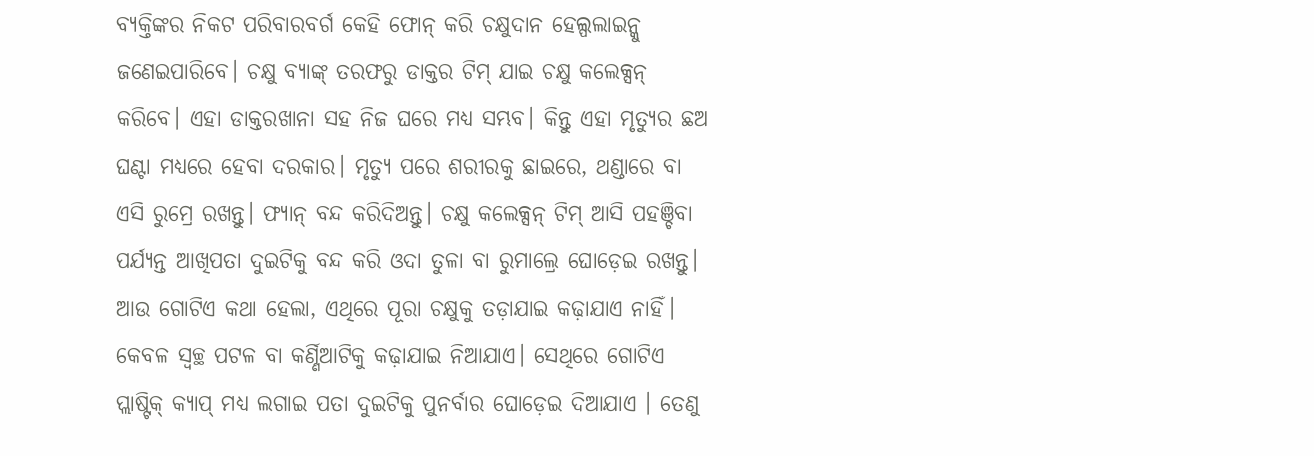ବ୍ୟକ୍ତିଙ୍କର ନିକଟ ପରିବାରବର୍ଗ କେହି ଫୋନ୍ କରି ଚକ୍ଷୁଦାନ ହେଲ୍ପଲାଇନ୍କୁ ଜଣେଇପାରିବେ। ଚକ୍ଷୁ ବ୍ୟାଙ୍କ୍ ତରଫରୁ ଡାକ୍ତର ଟିମ୍ ଯାଇ ଚକ୍ଷୁ କଲେକ୍ସନ୍ କରିବେ। ଏହା ଡାକ୍ତରଖାନା ସହ ନିଜ ଘରେ ମଧ୍ୟ ସମ୍ଭବ। କିନ୍ତୁ ଏହା ମୃତ୍ୟୁର ଛଅ ଘଣ୍ଟା ମଧ୍ୟରେ ହେବା ଦରକାର। ମୃତ୍ୟୁ ପରେ ଶରୀରକୁ ଛାଇରେ, ଥଣ୍ଡାରେ ବା ଏସି ରୁମ୍ରେ ରଖନ୍ତୁ। ଫ୍ୟାନ୍ ବନ୍ଦ କରିଦିଅନ୍ତୁ। ଚକ୍ଷୁ କଲେକ୍ସନ୍ ଟିମ୍ ଆସି ପହଞ୍ଚିବା ପର୍ଯ୍ୟନ୍ତ ଆଖିପତା ଦୁଇଟିକୁ ବନ୍ଦ କରି ଓଦା ତୁଳା ବା ରୁମାଲ୍ରେ ଘୋଡ଼େଇ ରଖନ୍ତୁ।
ଆଉ ଗୋଟିଏ କଥା ହେଲା, ଏଥିରେ ପୂରା ଚକ୍ଷୁକୁ ତଡ଼ାଯାଇ କଢ଼ାଯାଏ ନାହିଁ। କେବଳ ସ୍ବଚ୍ଛ ପଟଳ ବା କର୍ଣ୍ଣିଆଟିକୁ କଢ଼ାଯାଇ ନିଆଯାଏ। ସେଥିରେ ଗୋଟିଏ ପ୍ଲାଷ୍ଟିକ୍ କ୍ୟାପ୍ ମଧ୍ୟ ଲଗାଇ ପତା ଦୁଇଟିକୁ ପୁନର୍ବାର ଘୋଡ଼େଇ ଦିଆଯାଏ । ତେଣୁ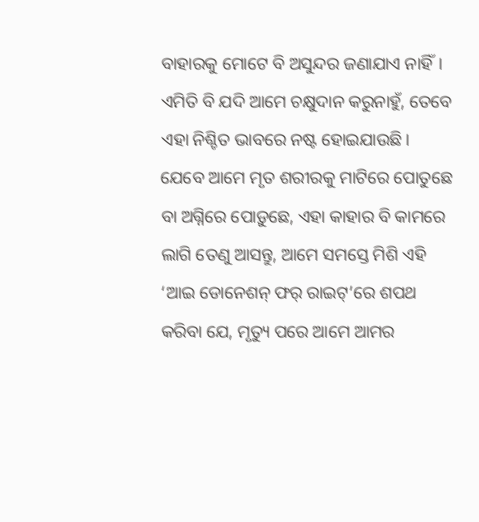ବାହାରକୁ ମୋଟେ ବି ଅସୁନ୍ଦର ଜଣାଯାଏ ନାହିଁ।
ଏମିତି ବି ଯଦି ଆମେ ଚକ୍ଷୁଦାନ କରୁନାହୁଁ, ତେବେ ଏହା ନିଶ୍ଚିତ ଭାବରେ ନଷ୍ଟ ହୋଇଯାଉଛି। ଯେବେ ଆମେ ମୃତ ଶରୀରକୁ ମାଟିରେ ପୋତୁଛେ ବା ଅଗ୍ନିରେ ପୋଡ଼ୁଛେ, ଏହା କାହାର ବି କାମରେ ଲାଗି ତେଣୁ ଆସନ୍ତୁ, ଆମେ ସମସ୍ତେ ମିଶି ଏହି ‘ଆଇ ଡୋନେଶନ୍ ଫର୍ ରାଇଟ୍’ରେ ଶପଥ କରିବା ଯେ, ମୃତ୍ୟୁ ପରେ ଆମେ ଆମର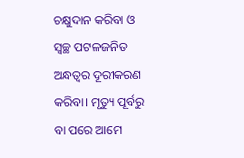ଚକ୍ଷୁଦାନ କରିବା ଓ ସ୍ବଚ୍ଛ ପଟଳଜନିତ ଅନ୍ଧତ୍ୱର ଦୂରୀକରଣ କରିବା। ମୃତ୍ୟୁ ପୂର୍ବରୁ ବା ପରେ ଆମେ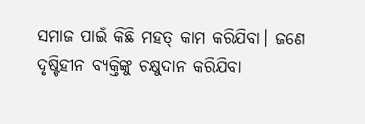ସମାଜ ପାଇଁ କିଛି ମହତ୍ କାମ କରିଯିବା। ଜଣେ ଦୃଷ୍ଟିହୀନ ବ୍ୟକ୍ତିଙ୍କୁ ଚକ୍ଷୁଦାନ କରିଯିବା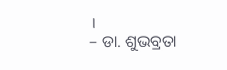।
– ଡା. ଶୁଭବ୍ରତା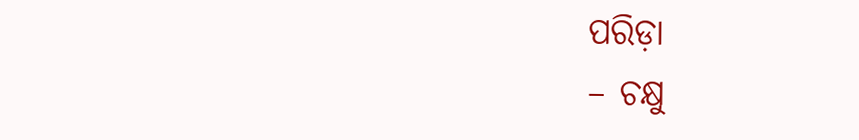ପରିଡ଼ା
– ଚକ୍ଷୁ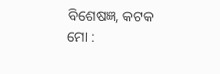ବିଶେଷଜ୍ଞ, କଟକ
ମୋ :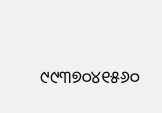୯୯୩୭୦୪୧୫୬୦